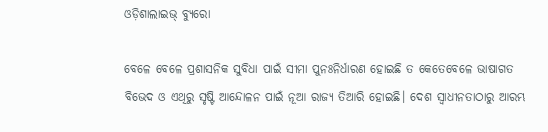ଓଡ଼ିଶାଲାଇଭ୍‌ ବ୍ୟୁରୋ

ବେଳେ ବେଳେ ପ୍ରଶାସନିକ ସୁବିଧା ପାଇଁ ସୀମା ପୁନଃନିର୍ଧାରଣ ହୋଇଛି ତ କେତେବେଳେ ଭାଷାଗତ ବିଭେଦ ଓ ଏଥିରୁ ସୃଷ୍ଟି ଆନ୍ଦୋଳନ ପାଇଁ ନୂଆ ରାଜ୍ୟ ତିଆରି ହୋଇଛି। ଦେଶ ସ୍ୱାଧୀନତାଠାରୁ ଆରମ୍ଭ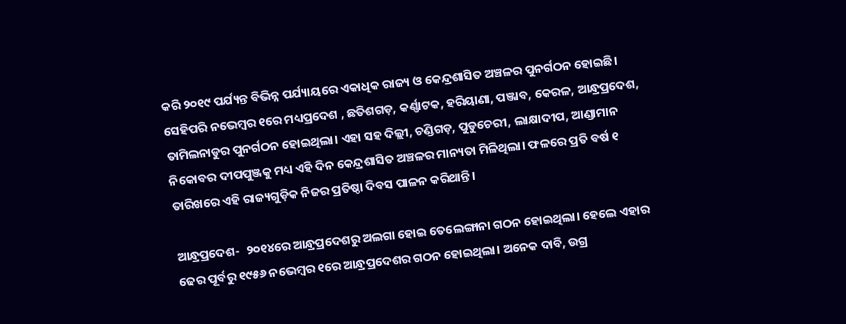କରି ୨୦୧୯ ପର୍ଯ୍ୟନ୍ତ ବିଭିନ୍ନ ପର୍ଯ୍ୟାୟରେ ଏକାଧିକ ରାଜ୍ୟ ଓ କେନ୍ଦ୍ରଶାସିତ ଅଞ୍ଚଳର ପୁନର୍ଗଠନ ହୋଇଛି। ସେହିପରି ନଭେମ୍ବର ୧ରେ ମଧ୍ୟପ୍ରଦେଶ , ଛତିଶଗଡ଼, କର୍ଣ୍ଣାଟକ, ହରିୟାଣା, ପଞ୍ଜାବ, କେରଳ, ଆନ୍ଧ୍ରପ୍ରଦେଶ, ତାମିଲନାଡୁର ପୁନର୍ଗଠନ ହୋଇଥିଲା। ଏହା ସହ ଦିଲ୍ଲୀ, ଚଣ୍ଡିଗଡ଼, ପୁଡୁଚେରୀ, ଲାକ୍ଷାଦୀପ, ଆଣ୍ଡାମାନ ନିକୋବର ଦୀପପୁଞ୍ଜକୁ ମଧ୍ୟ ଏହି ଦିନ କେନ୍ଦ୍ରଶାସିତ ଅଞ୍ଚଳର ମାନ୍ୟତା ମିଳିଥିଲା। ଫଳରେ ପ୍ରତି ବର୍ଷ ୧ ତାରିଖରେ ଏହି ରାଜ୍ୟଗୁଡ଼ିକ ନିଜର ପ୍ରତିଷ୍ଠା ଦିବସ ପାଳନ କରିଥାନ୍ତି।

ଆନ୍ଧ୍ରପ୍ରଦେଶ-  ୨୦୧୪ରେ ଆନ୍ଧ୍ରପ୍ରଦେଶରୁ ଅଲଗା ହୋଇ ତେଲେଙ୍ଗାନା ଗଠନ ହୋଇଥିଲା। ହେଲେ ଏହାର ଢେର ପୂର୍ବରୁ ୧୯୫୬ ନଭେମ୍ବର ୧ରେ ଆନ୍ଧ୍ରପ୍ରଦେଶର ଗଠନ ହୋଇଥିଲା। ଅନେକ ଦାବି, ଉଗ୍ର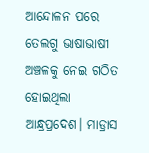ଆନ୍ଦୋଳନ ପରେ ତେଲଗୁ ଭାଷାଭାଷୀ ଅଞ୍ଚଳକୁ ନେଇ ଗଠିତ ହୋଇଥିଲା ଆନ୍ଧ୍ରପ୍ରଦେଶ। ମାଡ୍ରାସ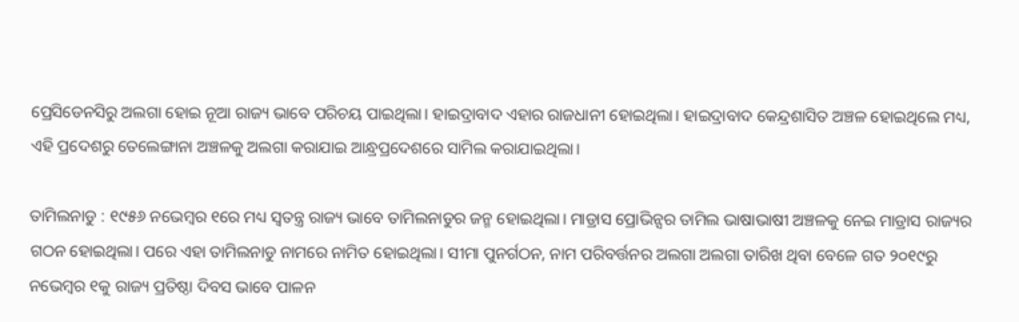ପ୍ରେସିଡେନସିରୁ ଅଲଗା ହୋଇ ନୂଆ ରାଜ୍ୟ ଭାବେ ପରିଚୟ ପାଇଥିଲା। ହାଇଦ୍ରାବାଦ ଏହାର ରାଜଧାନୀ ହୋଇଥିଲା। ହାଇଦ୍ରାବାଦ କେନ୍ଦ୍ରଶାସିତ ଅଞ୍ଚଳ ହୋଇଥିଲେ ମଧ୍ୟ, ଏହି ପ୍ରଦେଶରୁ ତେଲେଙ୍ଗାନା ଅଞ୍ଚଳକୁ ଅଲଗା କରାଯାଇ ଆନ୍ଧ୍ରପ୍ରଦେଶରେ ସାମିଲ କରାଯାଇଥିଲା।

ତାମିଲନାଡୁ : ୧୯୫୬ ନଭେମ୍ବର ୧ରେ ମଧ୍ୟ ସ୍ୱତନ୍ତ୍ର ରାଜ୍ୟ ଭାବେ ତାମିଲନାଡୁର ଜନ୍ମ ହୋଇଥିଲା। ମାଡ୍ରାସ ପ୍ରୋଭିନ୍ସର ତାମିଲ ଭାଷାଭାଷୀ ଅଞ୍ଚଳକୁ ନେଇ ମାଡ୍ରାସ ରାଜ୍ୟର ଗଠନ ହୋଇଥିଲା। ପରେ ଏହା ତାମିଲନାଡୁ ନାମରେ ନାମିତ ହୋଇଥିଲା। ସୀମା ପୁନର୍ଗଠନ, ନାମ ପରିବର୍ତ୍ତନର ଅଲଗା ଅଲଗା ତାରିଖ ଥିବା ବେଳେ ଗତ ୨୦୧୯ରୁ ନଭେମ୍ବର ୧କୁ ରାଜ୍ୟ ପ୍ରତିଷ୍ଠା ଦିବସ ଭାବେ ପାଳନ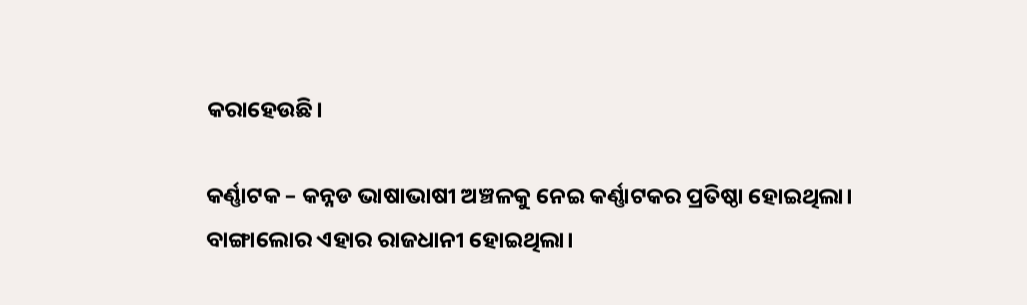କରାହେଉଛି।

କର୍ଣ୍ଣାଟକ – କନ୍ନଡ ଭାଷାଭାଷୀ ଅଞ୍ଚଳକୁ ନେଇ କର୍ଣ୍ଣାଟକର ପ୍ରତିଷ୍ଠା ହୋଇଥିଲା। ବାଙ୍ଗାଲୋର ଏହାର ରାଜଧାନୀ ହୋଇଥିଲା।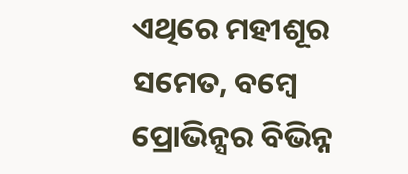ଏଥିରେ ମହୀଶୂର ସମେତ, ବମ୍ବେ ପ୍ରୋଭିନ୍ସର ବିଭିନ୍ନ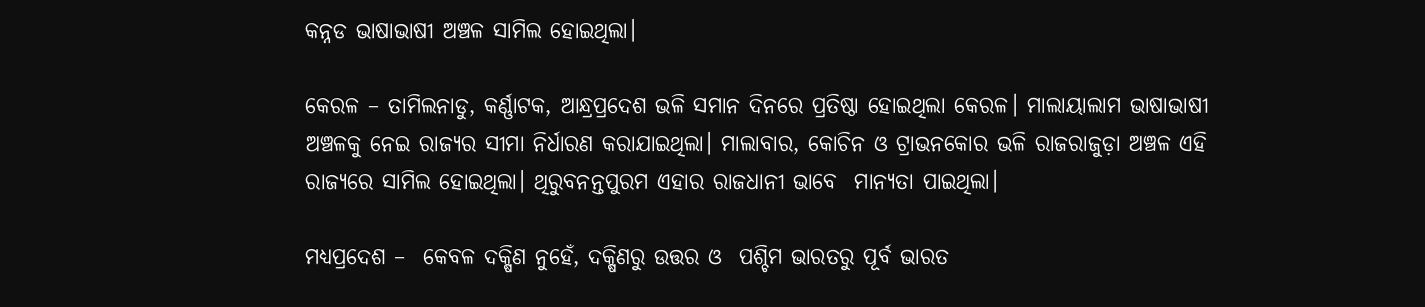କନ୍ନଡ ଭାଷାଭାଷୀ ଅଞ୍ଚଳ ସାମିଲ ହୋଇଥିଲା।

କେରଳ – ତାମିଲନାଡୁ, କର୍ଣ୍ଣାଟକ, ଆନ୍ଧ୍ରପ୍ରଦେଶ ଭଳି ସମାନ ଦିନରେ ପ୍ରତିଷ୍ଠା ହୋଇଥିଲା କେରଳ। ମାଲାୟାଲାମ ଭାଷାଭାଷୀ ଅଞ୍ଚଳକୁ ନେଇ ରାଜ୍ୟର ସୀମା ନିର୍ଧାରଣ କରାଯାଇଥିଲା। ମାଲାବାର, କୋଚିନ ଓ ଟ୍ରାଭନକୋର ଭଳି ରାଜରାଜୁଡ଼ା ଅଞ୍ଚଳ ଏହି ରାଜ୍ୟରେ ସାମିଲ ହୋଇଥିଲା। ଥିରୁବନନ୍ତପୁରମ ଏହାର ରାଜଧାନୀ ଭାବେ  ମାନ୍ୟତା ପାଇଥିଲା।

ମଧ୍ୟପ୍ରଦେଶ –  କେବଳ ଦକ୍ଷିଣ ନୁହେଁ, ଦକ୍ଷିଣରୁ ଉତ୍ତର ଓ  ପଶ୍ଚିମ ଭାରତରୁ ପୂର୍ବ ଭାରତ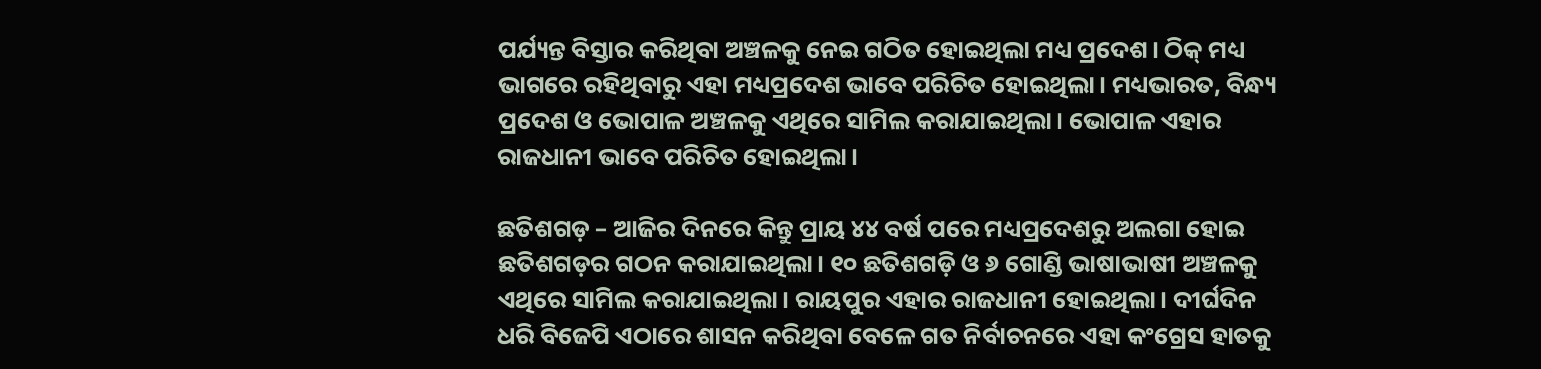ପର୍ଯ୍ୟନ୍ତ ବିସ୍ତାର କରିଥିବା ଅଞ୍ଚଳକୁ ନେଇ ଗଠିତ ହୋଇଥିଲା ମଧ୍ୟ ପ୍ରଦେଶ। ଠିକ୍ ମଧ୍ୟ ଭାଗରେ ରହିଥିବାରୁ ଏହା ମଧ୍ୟପ୍ରଦେଶ ଭାବେ ପରିଚିତ ହୋଇଥିଲା। ମଧ୍ୟଭାରତ, ବିନ୍ଧ୍ୟ ପ୍ରଦେଶ ଓ ଭୋପାଳ ଅଞ୍ଚଳକୁ ଏଥିରେ ସାମିଲ କରାଯାଇଥିଲା। ଭୋପାଳ ଏହାର ରାଜଧାନୀ ଭାବେ ପରିଚିତ ହୋଇଥିଲା।

ଛତିଶଗଡ଼ – ଆଜିର ଦିନରେ କିନ୍ତୁ ପ୍ରାୟ ୪୪ ବର୍ଷ ପରେ ମଧ୍ୟପ୍ରଦେଶରୁ ଅଲଗା ହୋଇ ଛତିଶଗଡ଼ର ଗଠନ କରାଯାଇଥିଲା। ୧୦ ଛତିଶଗଡ଼ି ଓ ୬ ଗୋଣ୍ଡି ଭାଷାଭାଷୀ ଅଞ୍ଚଳକୁ ଏଥିରେ ସାମିଲ କରାଯାଇଥିଲା। ରାୟପୁର ଏହାର ରାଜଧାନୀ ହୋଇଥିଲା। ଦୀର୍ଘଦିନ ଧରି ବିଜେପି ଏଠାରେ ଶାସନ କରିଥିବା ବେଳେ ଗତ ନିର୍ବାଚନରେ ଏହା କଂଗ୍ରେସ ହାତକୁ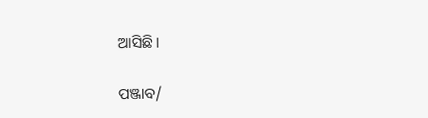ଆସିଛି।

ପଞ୍ଜାବ/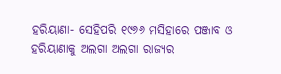ହରିୟାଣା- ସେହିପରି ୧୯୬୬ ମସିହାରେ ପଞ୍ଜାବ ଓ ହରିୟାଣାକୁ ଅଲଗା ଅଲଗା ରାଜ୍ୟର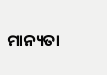ମାନ୍ୟତା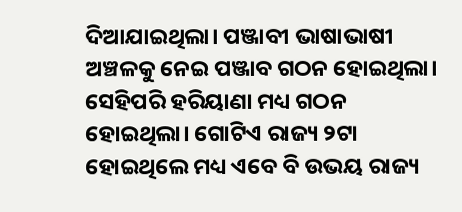ଦିଆଯାଇଥିଲା। ପଞ୍ଜାବୀ ଭାଷାଭାଷୀ ଅଞ୍ଚଳକୁ ନେଇ ପଞ୍ଜାବ ଗଠନ ହୋଇଥିଲା। ସେହିପରି ହରିୟାଣା ମଧ୍ୟ ଗଠନ ହୋଇଥିଲା। ଗୋଟିଏ ରାଜ୍ୟ ୨ଟା ହୋଇଥିଲେ ମଧ୍ୟ ଏବେ ବି ଉଭୟ ରାଜ୍ୟ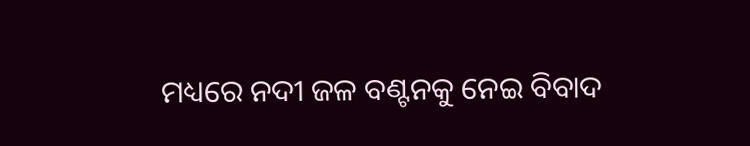ମଧ୍ୟରେ ନଦୀ ଜଳ ବଣ୍ଟନକୁ ନେଇ ବିବାଦ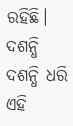ରହିଛି। ଦଶନ୍ଧି ଦଶନ୍ଧି ଧରି ଏହି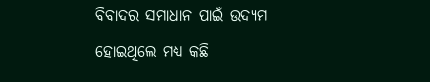ବିବାଦର ସମାଧାନ ପାଇଁ ଉଦ୍ୟମ ହୋଇଥିଲେ ମଧ୍ୟ କଛି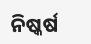ନିଷ୍କର୍ଷ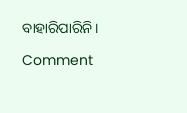ବାହାରିପାରିନି।

Comment